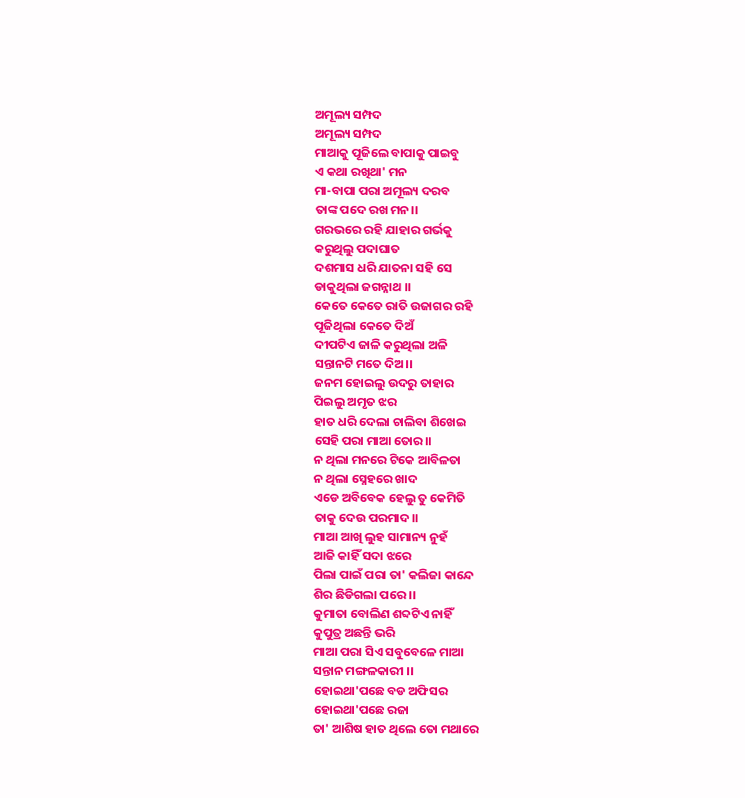ଅମୂଲ୍ୟ ସମ୍ପଦ
ଅମୂଲ୍ୟ ସମ୍ପଦ
ମାଆକୁ ପୂଜିଲେ ବାପାକୁ ପାଇବୁ
ଏ କଥା ରଖିଥା' ମନ
ମା-ବାପା ପରା ଅମୂଲ୍ୟ ଦରବ
ତାଙ୍କ ପଦେ ରଖ ମନ।।
ଗରଭରେ ରହି ଯାହାର ଗର୍ଭକୁ
କରୁଥିଲୁ ପଦାଘାତ
ଦଶମାସ ଧରି ଯାତନା ସହି ସେ
ଡାକୁଥିଲା ଜଗନ୍ନାଥ ।।
କେତେ କେତେ ରାତି ଉଜାଗର ରହି
ପୂଜିଥିଲା କେତେ ଦିଅଁ
ଦୀପଟିଏ ଜାଳି କରୁଥିଲା ଅଳି
ସନ୍ତାନଟି ମତେ ଦିଅ।।
ଜନମ ହୋଇଲୁ ଉଦରୁ ତାହାର
ପିଇଲୁ ଅମୃତ ଝର
ହାତ ଧରି ଦେଲା ଚାଲିବା ଶିଖେଇ
ସେହି ପରା ମାଆ ତୋର।।
ନ ଥିଲା ମନରେ ଟିକେ ଆବିଳତା
ନ ଥିଲା ସ୍ନେହରେ ଖାଦ
ଏଡେ ଅବିବେକ ହେଲୁ ତୁ କେମିତି
ତାକୁ ଦେଉ ପରମାଦ।।
ମାଆ ଆଖି ଲୁହ ସାମାନ୍ୟ ନୁହଁ
ଆଜି କାହିଁ ସଦା ଝରେ
ପିଲା ପାଇଁ ପରା ତା' କଲିଜା କାନ୍ଦେ
ଶିର ଛିଡିଗଲା ପରେ ।।
କୁମାତା ବୋଲିଣ ଶବ୍ଦଟିଏ ନାହିଁ
କୁପୁତ୍ର ଅଛନ୍ତି ଭରି
ମାଆ ପରା ସିଏ ସବୁବେଳେ ମାଆ
ସନ୍ତାନ ମଙ୍ଗଳକାରୀ ।।
ହୋଇଥା'ପଛେ ବଡ ଅଫିସର
ହୋଇଥା'ପଛେ ରଜା
ତା' ଆଶିଷ ହାତ ଥିଲେ ତୋ ମଥାରେ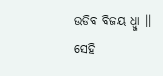ଉଡିବ ବିଜୟ ଧ୍ୱ୍ଜା ।।
ସେହି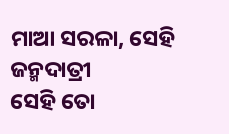ମାଆ ସରଳା, ସେହି ଜନ୍ମଦାତ୍ରୀ
ସେହି ତୋ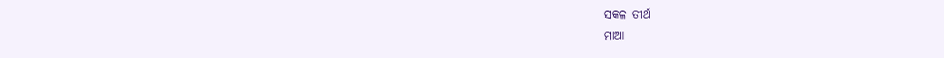ସକଳ ତୀର୍ଥ
ମାଆ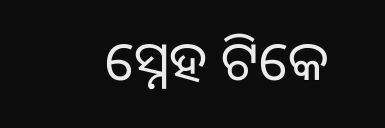ସ୍ନେହ ଟିକେ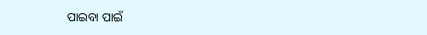ପାଇବା ପାଇଁ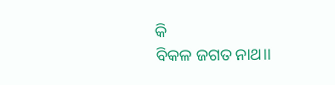କି
ବିକଳ ଜଗତ ନାଥ।।